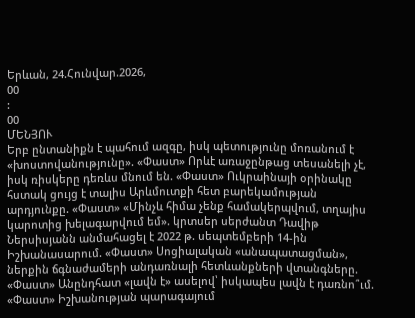Երևան, 24.Հունվար.2026,
00
:
00
ՄԵՆՅՈՒ
Երբ ընտանիքն է պահում ազգը, իսկ պետությունը մոռանում է «խոստովանությունը». «Փաստ» Որևէ առաջընթաց տեսանելի չէ, իսկ ռիսկերը դեռևս մնում են. «Փաստ» Ուկրաինայի օրինակը հստակ ցույց է տալիս Արևմուտքի հետ բարեկամության արդյունքը. «Փաստ» «Մինչև հիմա չենք համակերպվում, տղայիս կարոտից խելագարվում եմ». կրտսեր սերժանտ Դավիթ Ներսիսյանն անմահացել է 2022 թ. սեպտեմբերի 14-ին Իշխանասարում. «Փաստ» Սոցիալական «անապատացման», ներքին ճգնաժամերի անդառնալի հետևանքների վտանգները. «Փաստ» Անընդհատ «լավն է» ասելով՝ իսկապես լավն է դառնո՞ւմ. «Փաստ» Իշխանության պարագայում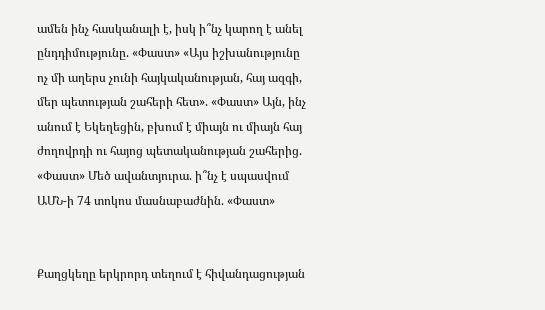ամեն ինչ հասկանալի է, իսկ ի՞նչ կարող է անել ընդդիմությունը. «Փաստ» «Այս իշխանությունը ոչ մի աղերս չունի հայկականության, հայ ազգի, մեր պետության շահերի հետ». «Փաստ» Այն, ինչ անում է Եկեղեցին, բխում է միայն ու միայն հայ ժողովրդի ու հայոց պետականության շահերից. «Փաստ» Մեծ ավանտյուրա. ի՞նչ է սպասվում ԱՄՆ-ի 74 տոկոս մասնաբաժնին. «Փաստ»


Քաղցկեղը երկրորդ տեղում է հիվանդացության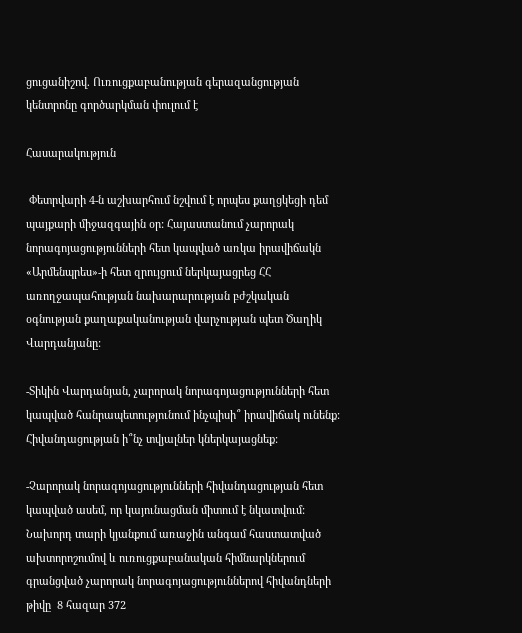ցուցանիշով. Ուռուցքաբանության գերազանցության կենտրոնը գործարկման փուլում է

Հասարակություն

 Փետրվարի 4-ն աշխարհում նշվում է որպես քաղցկեցի դեմ պայքարի միջազգային օր: Հայաստանում չարորակ նորագոյացությունների հետ կապված առկա իրավիճակն «Արմենպրես»-ի հետ զրույցում ներկայացրեց ՀՀ առողջապահության նախարարության բժշկական օգնության քաղաքականության վարչության պետ Ծաղիկ Վարդանյանը:

-Տիկին Վարդանյան, չարորակ նորագոյացությունների հետ կապված հանրապետությունում ինչպիսի՞ իրավիճակ ունենք: Հիվանդացության ի՞նչ տվյալներ կներկայացնեք:

-Չարորակ նորագոյացությունների հիվանդացության հետ կապված ասեմ, որ կայունացման միտում է նկատվում: Նախորդ տարի կյանքում առաջին անգամ հաստատված ախտորոշումով և ուռուցքաբանական հիմնարկներում գրանցված չարորակ նորագոյացություններով հիվանդների թիվը  8 հազար 372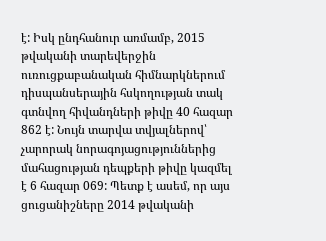է: Իսկ ընդհանուր առմամբ, 2015 թվականի տարեվերջին ուռուցքաբանական հիմնարկներում դիսպանսերային հսկողության տակ գտնվող հիվանդների թիվը 40 հազար 862 է: Նույն տարվա տվյալներով՝ չարորակ նորագոյացություններից մահացության դեպքերի թիվը կազմել է 6 հազար 069: Պետք է ասեմ, որ այս ցուցանիշները 2014 թվականի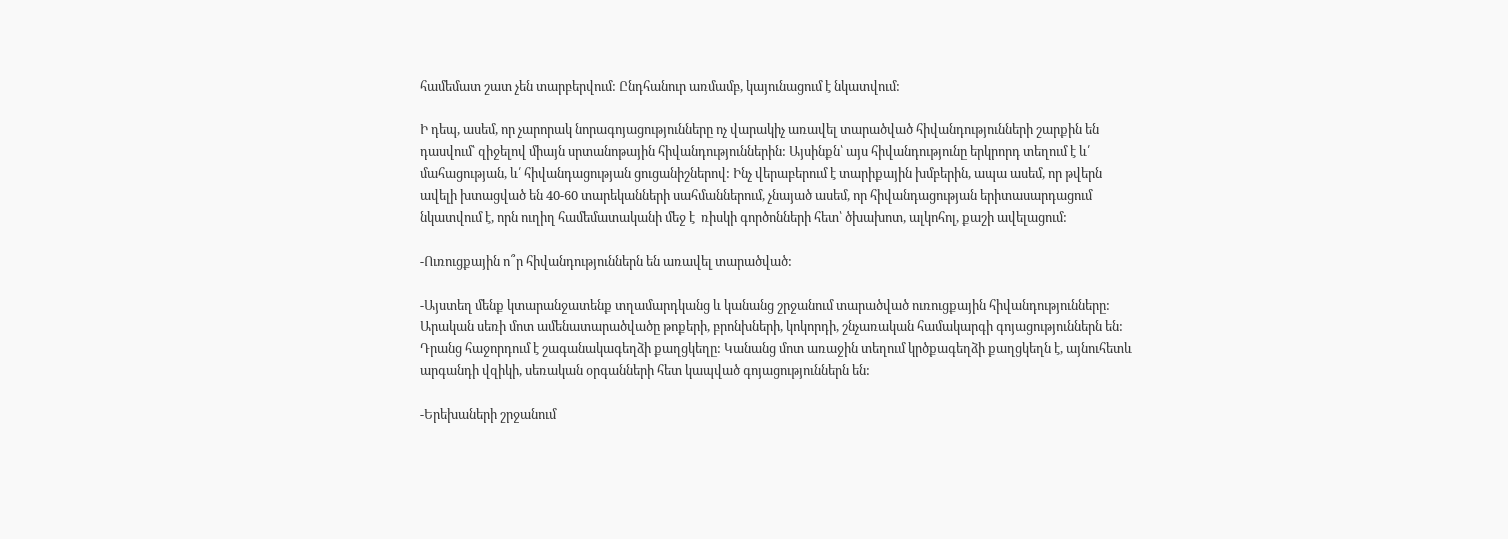համեմատ շատ չեն տարբերվում: Ընդհանուր առմամբ, կայունացում է նկատվում:

Ի դեպ, ասեմ, որ չարորակ նորագոյացությունները ոչ վարակիչ առավել տարածված հիվանդությունների շարքին են դասվում՝ զիջելով միայն սրտանոթային հիվանդություններին: Այսինքն՝ այս հիվանդությունը երկրորդ տեղում է և՛ մահացության, և՛ հիվանդացության ցուցանիշներով: Ինչ վերաբերում է տարիքային խմբերին, ապա ասեմ, որ թվերն ավելի խտացված են 40-60 տարեկանների սահմաններում, չնայած ասեմ, որ հիվանդացության երիտասարդացում նկատվում է, որն ուղիղ համեմատականի մեջ է  ռիսկի գործոնների հետ՝ ծխախոտ, ալկոհոլ, քաշի ավելացում:

-Ուռուցքային ո՞ր հիվանդություններն են առավել տարածված:

-Այստեղ մենք կտարանջատենք տղամարդկանց և կանանց շրջանում տարածված ուռուցքային հիվանդությունները: Արական սեռի մոտ ամենատարածվածը թոքերի, բրոնխների, կոկորդի, շնչառական համակարգի գոյացություններն են: Դրանց հաջորդում է շագանակագեղձի քաղցկեղը: Կանանց մոտ առաջին տեղում կրծքագեղձի քաղցկեղն է, այնուհետև արգանդի վզիկի, սեռական օրգանների հետ կապված գոյացություններն են:

-Երեխաների շրջանում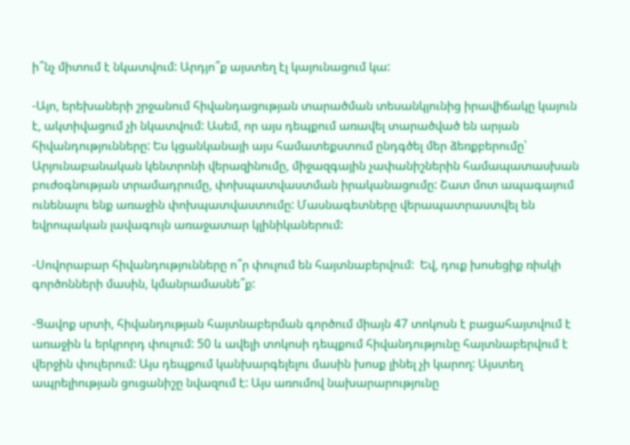ի՞նչ միտում է նկատվում: Արդյո՞ք այստեղ էլ կայունացում կա:

-Այո, երեխաների շրջանում հիվանդացության տարածման տեսանկյունից իրավիճակը կայուն է, ակտիվացում չի նկատվում: Ասեմ, որ այս դեպքում առավել տարածված են արյան հիվանդությունները: Ես կցանկանայի այս համատեքստում ընդգծել մեր ձեռքբերումը՝ Արյունաբանական կենտրոնի վերազինումը, միջազգային չափանիշներին համապատասխան բուժօգնության տրամադրումը, փոխպատվաստման իրականացումը: Շատ մոտ ապագայում ունենալու ենք առաջին փոխպատվաստումը: Մասնագետները վերապատրաստվել են եվրոպական լավագույն առաջատար կլինիկաներում:

-Սովորաբար հիվանդությունները ո՞ր փուլում են հայտնաբերվում:  Եվ, դուք խոսեցիք ռիսկի գործոնների մասին, կմանրամասնե՞ք:

-Ցավոք սրտի, հիվանդության հայտնաբերման գործում միայն 47 տոկոսն է բացահայտվում է առաջին և երկրորդ փուլում: 50 և ավելի տոկոսի դեպքում հիվանդությունը հայտնաբերվում է վերջին փուլերում: Այս դեպքում կանխարգելելու մասին խոսք լինել չի կարող: Այստեղ ապրելիության ցուցանիշը նվազում է: Այս առումով նախարարությունը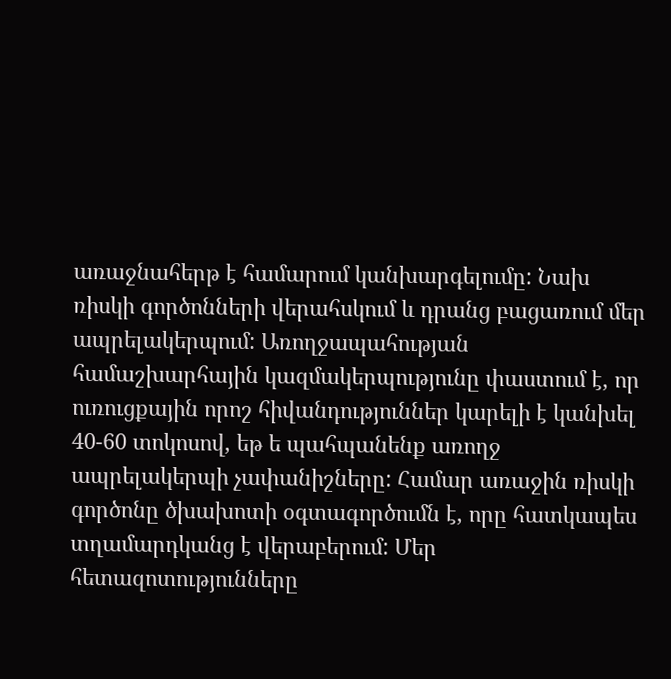առաջնահերթ է համարում կանխարգելումը: Նախ ռիսկի գործոնների վերահսկում և դրանց բացառում մեր ապրելակերպում: Առողջապահության համաշխարհային կազմակերպությունը փաստում է, որ ուռուցքային որոշ հիվանդություններ կարելի է կանխել 40-60 տոկոսով, եթ ե պահպանենք առողջ ապրելակերպի չափանիշները: Համար առաջին ռիսկի գործոնը ծխախոտի օգտագործումն է, որը հատկապես տղամարդկանց է վերաբերում: Մեր հետազոտությունները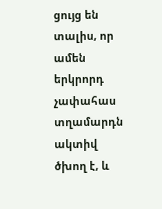ցույց են տալիս, որ ամեն երկրորդ չափահաս տղամարդն ակտիվ ծխող է, և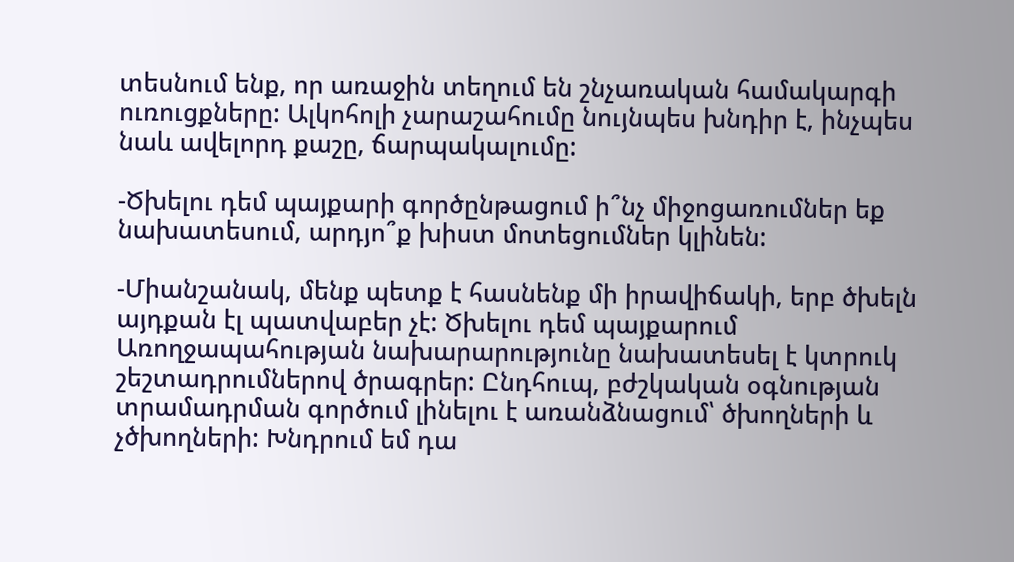տեսնում ենք, որ առաջին տեղում են շնչառական համակարգի ուռուցքները: Ալկոհոլի չարաշահումը նույնպես խնդիր է, ինչպես նաև ավելորդ քաշը, ճարպակալումը:

-Ծխելու դեմ պայքարի գործընթացում ի՞նչ միջոցառումներ եք նախատեսում, արդյո՞ք խիստ մոտեցումներ կլինեն:

-Միանշանակ, մենք պետք է հասնենք մի իրավիճակի, երբ ծխելն այդքան էլ պատվաբեր չէ: Ծխելու դեմ պայքարում Առողջապահության նախարարությունը նախատեսել է կտրուկ շեշտադրումներով ծրագրեր: Ընդհուպ, բժշկական օգնության տրամադրման գործում լինելու է առանձնացում՝ ծխողների և չծխողների: Խնդրում եմ դա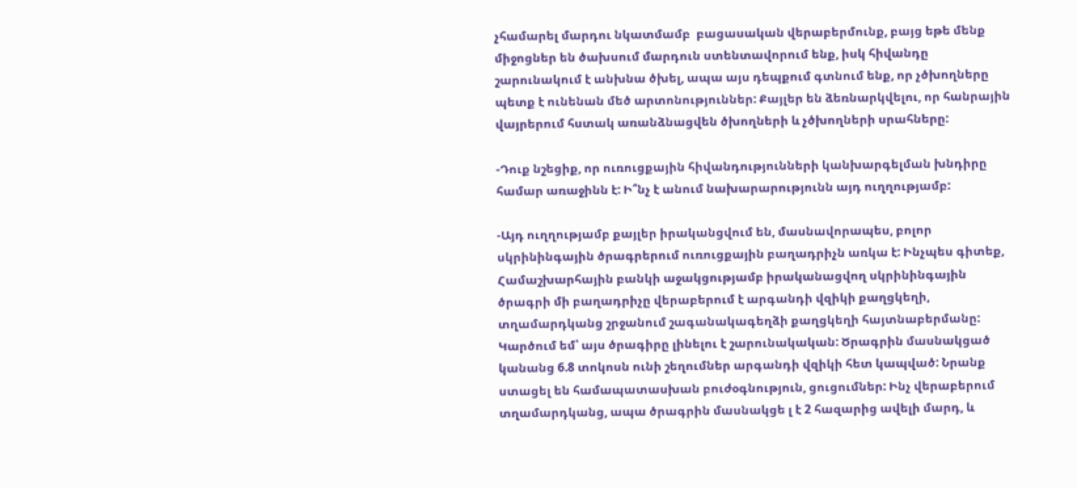չհամարել մարդու նկատմամբ  բացասական վերաբերմունք, բայց եթե մենք միջոցներ են ծախսում մարդուն ստենտավորում ենք, իսկ հիվանդը շարունակում է անխնա ծխել, ապա այս դեպքում գտնում ենք, որ չծխողները պետք է ունենան մեծ արտոնություններ: Քայլեր են ձեռնարկվելու, որ հանրային վայրերում հստակ առանձնացվեն ծխողների և չծխողների սրահները:

-Դուք նշեցիք, որ ուռուցքային հիվանդությունների կանխարգելման խնդիրը համար առաջինն է: Ի՞նչ է անում նախարարությունն այդ ուղղությամբ:

-Այդ ուղղությամբ քայլեր իրականցվում են, մասնավորապես, բոլոր սկրինինգային ծրագրերում ուռուցքային բաղադրիչն առկա է: Ինչպես գիտեք, Համաշխարհային բանկի աջակցությամբ իրականացվող սկրինինգային ծրագրի մի բաղադրիչը վերաբերում է արգանդի վզիկի քաղցկեղի, տղամարդկանց շրջանում շագանակագեղձի քաղցկեղի հայտնաբերմանը: Կարծում եմ՝ այս ծրագիրը լինելու է շարունակական: Ծրագրին մասնակցած կանանց 6.8 տոկոսն ունի շեղումներ արգանդի վզիկի հետ կապված: Նրանք ստացել են համապատասխան բուժօգնություն, ցուցումներ: Ինչ վերաբերում տղամարդկանց, ապա ծրագրին մասնակցե լ է 2 հազարից ավելի մարդ, և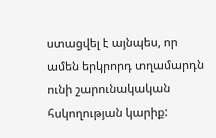ստացվել է այնպես, որ ամեն երկրորդ տղամարդն ունի շարունակական հսկողության կարիք: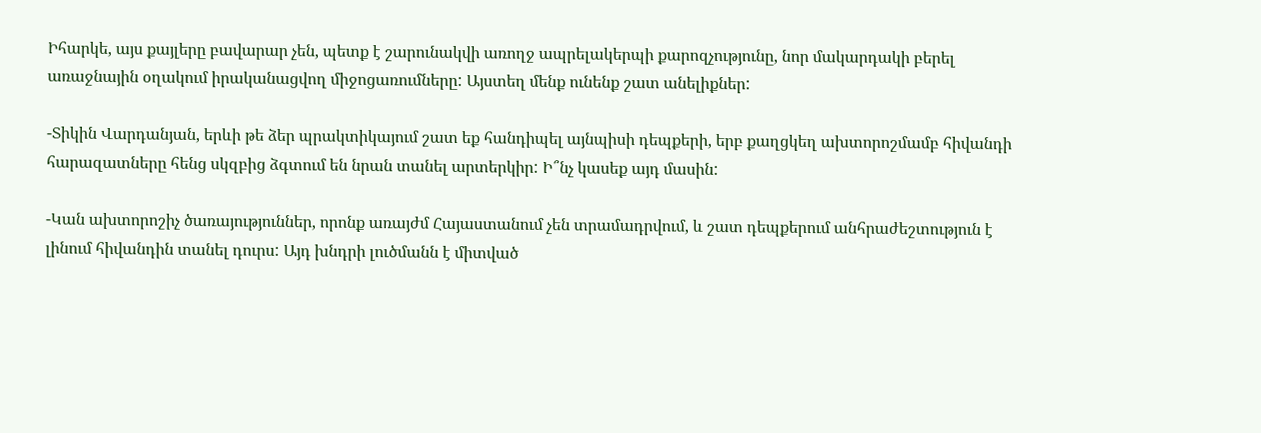Իհարկե, այս քայլերը բավարար չեն, պետք է շարունակվի առողջ ապրելակերպի քարոզչությունը, նոր մակարդակի բերել առաջնային օղակում իրականացվող միջոցառումները: Այստեղ մենք ունենք շատ անելիքներ:

-Տիկին Վարդանյան, երևի թե ձեր պրակտիկայում շատ եք հանդիպել այնպիսի դեպքերի, երբ քաղցկեղ ախտորոշմամբ հիվանդի հարազատները հենց սկզբից ձգտում են նրան տանել արտերկիր: Ի՞նչ կասեք այդ մասին:

-Կան ախտորոշիչ ծառայություններ, որոնք առայժմ Հայաստանում չեն տրամադրվում, և շատ դեպքերում անհրաժեշտություն է լինում հիվանդին տանել դուրս: Այդ խնդրի լուծմանն է միտված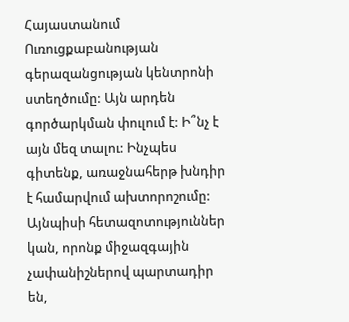Հայաստանում Ուռուցքաբանության գերազանցության կենտրոնի ստեղծումը: Այն արդեն գործարկման փուլում է: Ի՞նչ է այն մեզ տալու: Ինչպես գիտենք, առաջնահերթ խնդիր է համարվում ախտորոշումը: Այնպիսի հետազոտություններ կան, որոնք միջազգային չափանիշներով պարտադիր են,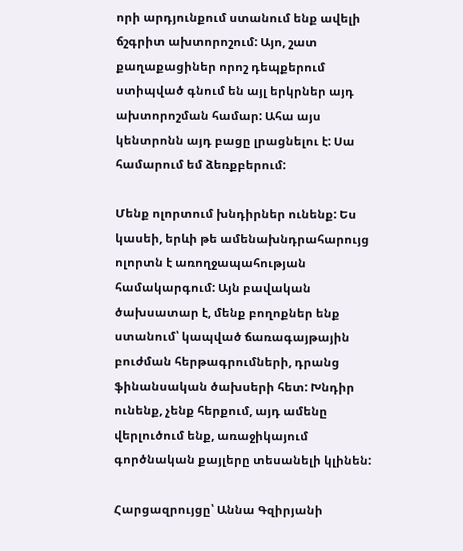որի արդյունքում ստանում ենք ավելի ճշգրիտ ախտորոշում: Այո, շատ քաղաքացիներ որոշ դեպքերում ստիպված գնում են այլ երկրներ այդ ախտորոշման համար: Ահա այս կենտրոնն այդ բացը լրացնելու է: Սա համարում եմ ձեռքբերում:

Մենք ոլորտում խնդիրներ ունենք: Ես կասեի, երևի թե ամենախնդրահարույց ոլորտն է առողջապահության համակարգում: Այն բավական ծախսատար է, մենք բողոքներ ենք ստանում՝ կապված ճառագայթային բուժման հերթագրումների, դրանց ֆինանսական ծախսերի հետ: Խնդիր ունենք, չենք հերքում, այդ ամենը վերլուծում ենք, առաջիկայում գործնական քայլերը տեսանելի կլինեն:

Հարցազրույցը՝ Աննա Գզիրյանի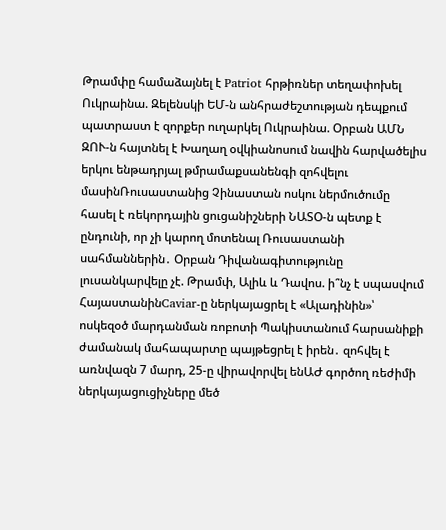Թրամփը համաձայնել է Patriot հրթիռներ տեղափոխել Ուկրաինա. Զելենսկի ԵՄ-ն անհրաժեշտության դեպքում պատրաստ է զորքեր ուղարկել Ուկրաինա. Օրբան ԱՄՆ ԶՈՒ-ն հայտնել է Խաղաղ օվկիանոսում նավին հարվածելիս երկու ենթադրյալ թմրամաքսանենգի զոհվելու մասինՌուսաստանից Չինաստան ոսկու ներմուծումը հասել է ռեկորդային ցուցանիշների ՆԱՏՕ-ն պետք է ընդունի, որ չի կարող մոտենալ Ռուսաստանի սահմաններին․ Օրբան Դիվանագիտությունը լուսանկարվելը չէ. Թրամփ, Ալիև և Դավոս. ի՞նչ է սպասվում ՀայաստանինCaviar-ը ներկայացրել է «Ալադինին»՝ ոսկեզօծ մարդանման ռոբոտի Պակիստանում հարսանիքի ժամանակ մահապարտը պայթեցրել է իրեն․ զոհվել է առնվազն 7 մարդ, 25-ը վիրավորվել ենԱԺ գործող ռեժիմի ներկայացուցիչները մեծ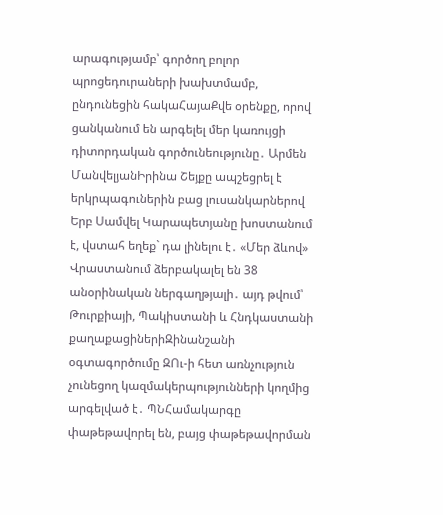արագությամբ՝ գործող բոլոր պրոցեդուրաների խախտմամբ, ընդունեցին հակաՀայաՔվե օրենքը, որով ցանկանում են արգելել մեր կառույցի դիտորդական գործունեությունը․ Արմեն ՄանվելյանԻրինա Շեյքը ապշեցրել է երկրպագուներին բաց լուսանկարներով Երբ Սամվել Կարապետյանը խոստանում է, վստահ եղեք` դա լինելու է․ «Մեր ձևով» Վրաստանում ձերբակալել են 38 անօրինական ներգաղթյալի․ այդ թվում՝ Թուրքիայի, Պակիստանի և Հնդկաստանի քաղաքացիներիԶինանշանի օգտագործումը ԶՈւ-ի հետ առնչություն չունեցող կազմակերպությունների կողմից արգելված է․ ՊՆՀամակարգը փաթեթավորել են, բայց փաթեթավորման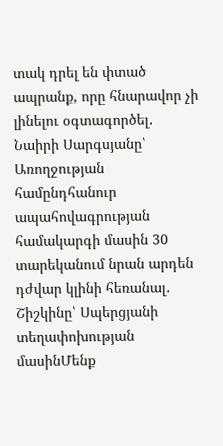տակ դրել են փտած ապրանք, որը հնարավոր չի լինելու օգտագործել․ Նաիրի Սարգսյանը՝ Առողջության համընդհանուր ապահովագրության համակարգի մասին 30 տարեկանում նրան արդեն դժվար կլինի հեռանալ․ Շիշկինը՝ Սպերցյանի տեղափոխության մասինՄենք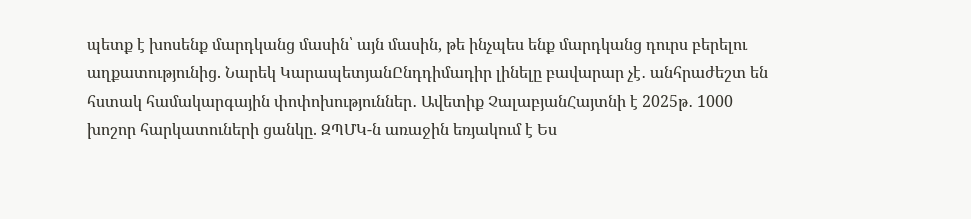պետք է խոսենք մարդկանց մասին՝ այն մասին, թե ինչպես ենք մարդկանց դուրս բերելու աղքատությունից. Նարեկ ԿարապետյանԸնդդիմադիր լինելը բավարար չէ․ անհրաժեշտ են հստակ համակարգային փոփոխություններ․ Ավետիք ՉալաբյանՀայտնի է 2025թ․ 1000 խոշոր հարկատուների ցանկը. ԶՊՄԿ-ն առաջին եռյակում է Ես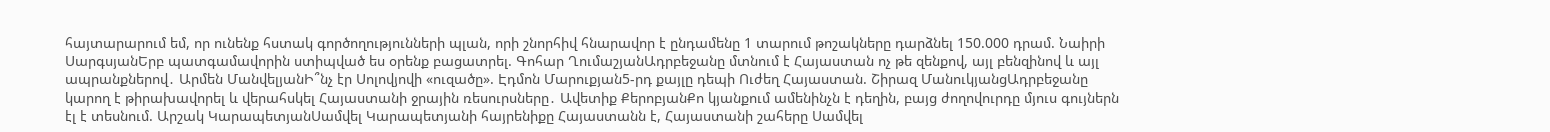հայտարարում եմ, որ ունենք հստակ գործողությունների պլան, որի շնորհիվ հնարավոր է ընդամենը 1 տարում թոշակները դարձնել 150.000 դրամ. Նաիրի ՍարգսյանԵրբ պատգամավորին ստիպված ես օրենք բացատրել. Գոհար ՂումաշյանԱդրբեջանը մտնում է Հայաստան ոչ թե զենքով, այլ բենզինով և այլ ապրանքներով․ Արմեն ՄանվելյանԻ՞նչ էր Սոլովյովի «ուզածը». Էդմոն Մարուքյան5-րդ քայլը դեպի Ուժեղ Հայաստան. Շիրազ ՄանուկյանցԱդրբեջանը կարող է թիրախավորել և վերահսկել Հայաստանի ջրային ռեսուրսները․ Ավետիք ՔերոբյանՔո կյանքում ամենինչն է դեղին, բայց ժողովուրդը մյուս գույներն էլ է տեսնում. Արշակ ԿարապետյանՍամվել Կարապետյանի հայրենիքը Հայաստանն է, Հայաստանի շահերը Սամվել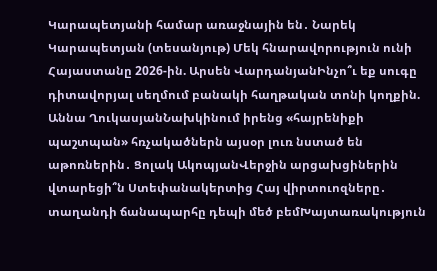Կարապետյանի համար առաջնային են․ Նարեկ Կարապետյան (տեսանյութ) Մեկ հնարավորություն ունի Հայաստանը 2026-ին. Արսեն ՎարդանյանԻնչո՞ւ եք սուգը դիտավորյալ սեղմում բանակի հաղթական տոնի կողքին. Աննա ՂուկասյանՆախկինում իրենց «հայրենիքի պաշտպան» հռչակածներն այսօր լուռ նստած են աթոռներին․ Ցոլակ ԱկոպյանՎերջին արցախցիներին վտարեցի՞ն Ստեփանակերտից Հայ վիրտուոզները․ տաղանդի ճանապարհը դեպի մեծ բեմԽայտառակություն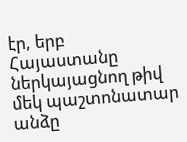էր, երբ Հայաստանը ներկայացնող թիվ մեկ պաշտոնատար անձը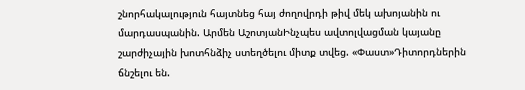շնորհակալություն հայտնեց հայ ժողովրդի թիվ մեկ ախոյանին ու մարդասպանին. Արմեն ԱշոտյանԻնչպես ավտոլվացման կայանը շարժիչային խոտհնձիչ ստեղծելու միտք տվեց. «Փաստ»Դիտորդներին ճնշելու են.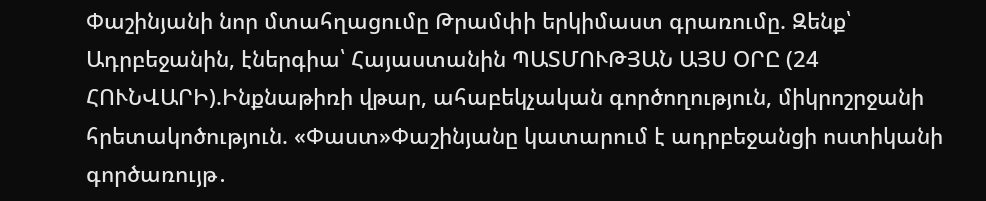Փաշինյանի նոր մտահղացումը Թրամփի երկիմաստ գրառումը. Զենք՝ Ադրբեջանին, էներգիա՝ Հայաստանին ՊԱՏՄՈՒԹՅԱՆ ԱՅՍ ՕՐԸ (24 ՀՈՒՆՎԱՐԻ).Ինքնաթիռի վթար, ահաբեկչական գործողություն, միկրոշրջանի հրետակոծություն. «Փաստ»Փաշինյանը կատարում է ադրբեջանցի ոստիկանի գործառույթ․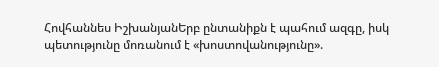Հովհաննես ԻշխանյանԵրբ ընտանիքն է պահում ազգը, իսկ պետությունը մոռանում է «խոստովանությունը».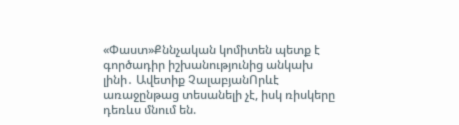«Փաստ»Քննչական կոմիտեն պետք է գործադիր իշխանությունից անկախ լինի․ Ավետիք ՉալաբյանՈրևէ առաջընթաց տեսանելի չէ, իսկ ռիսկերը դեռևս մնում են.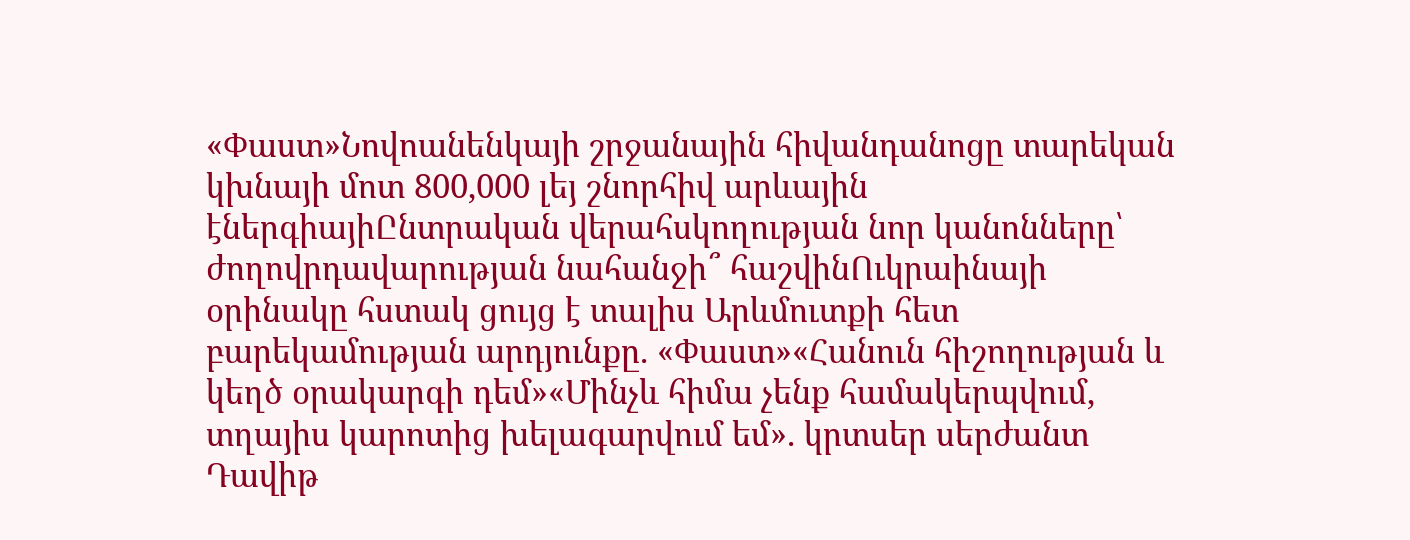«Փաստ»Նովոանենկայի շրջանային հիվանդանոցը տարեկան կխնայի մոտ 800,000 լեյ շնորհիվ արևային էներգիայիԸնտրական վերահսկողության նոր կանոնները՝ ժողովրդավարության նահանջի՞ հաշվինՈւկրաինայի օրինակը հստակ ցույց է տալիս Արևմուտքի հետ բարեկամության արդյունքը. «Փաստ»«Հանուն հիշողության և կեղծ օրակարգի դեմ»«Մինչև հիմա չենք համակերպվում, տղայիս կարոտից խելագարվում եմ». կրտսեր սերժանտ Դավիթ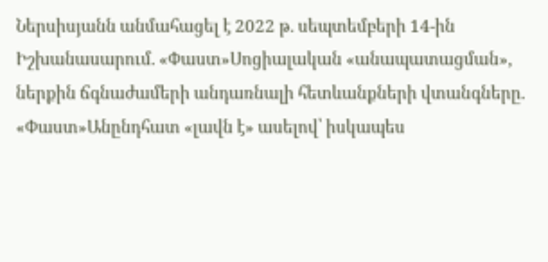Ներսիսյանն անմահացել է 2022 թ. սեպտեմբերի 14-ին Իշխանասարում. «Փաստ»Սոցիալական «անապատացման», ներքին ճգնաժամերի անդառնալի հետևանքների վտանգները. «Փաստ»Անընդհատ «լավն է» ասելով՝ իսկապես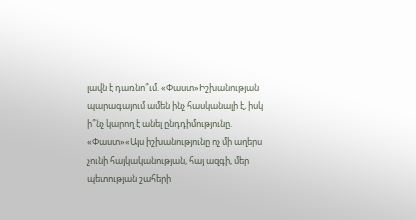լավն է դառնո՞ւմ. «Փաստ»Իշխանության պարագայում ամեն ինչ հասկանալի է, իսկ ի՞նչ կարող է անել ընդդիմությունը. «Փաստ»«Այս իշխանությունը ոչ մի աղերս չունի հայկականության, հայ ազգի, մեր պետության շահերի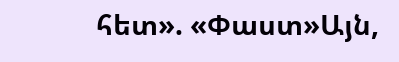հետ». «Փաստ»Այն,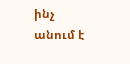ինչ անում է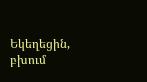Եկեղեցին, բխում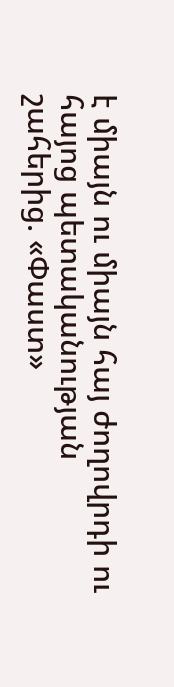է միայն ու միայն հայ ժողովրդի ու հայոց պետականության շահերից. «Փաստ»